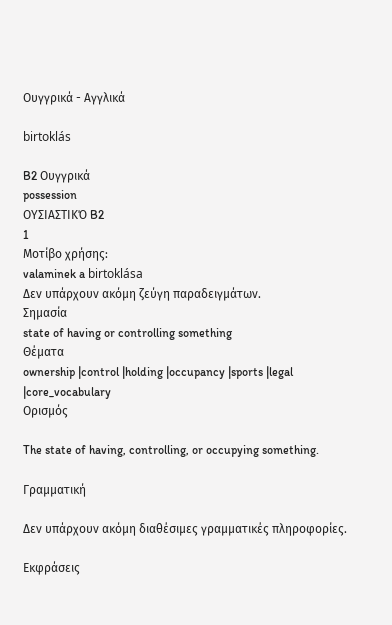Ουγγρικά - Αγγλικά

birtoklás

B2 Ουγγρικά
possession
ΟΥΣΙΑΣΤΙΚΌ B2
1
Μοτίβο χρήσης:
valaminek a birtoklása
Δεν υπάρχουν ακόμη ζεύγη παραδειγμάτων.
Σημασία
state of having or controlling something
Θέματα
ownership |control |holding |occupancy |sports |legal |core_vocabulary
Ορισμός

The state of having, controlling, or occupying something.

Γραμματική

Δεν υπάρχουν ακόμη διαθέσιμες γραμματικές πληροφορίες.

Εκφράσεις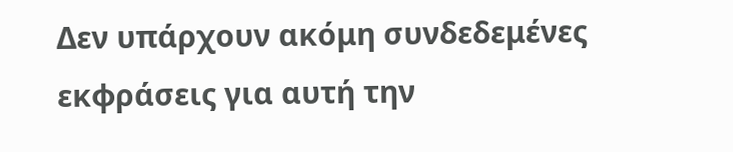Δεν υπάρχουν ακόμη συνδεδεμένες εκφράσεις για αυτή την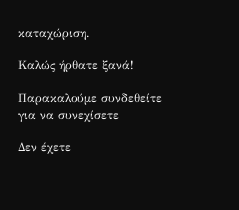καταχώριση.

Καλώς ήρθατε ξανά!

Παρακαλούμε συνδεθείτε για να συνεχίσετε

Δεν έχετε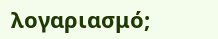λογαριασμό;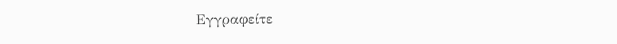Εγγραφείτε